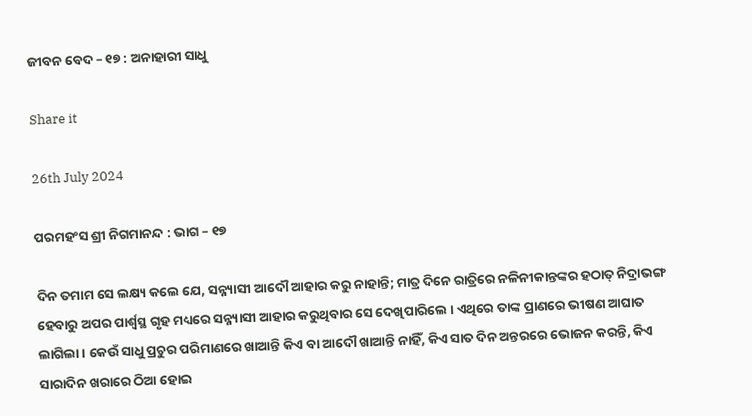ଜୀବନ ବେଦ – ୧୭ : ଅନାହାରୀ ସାଧୁ

Share it

26th July 2024

ପରମହଂସ ଶ୍ରୀ ନିଗମାନନ୍ଦ : ଭାଗ – ୧୭

ଦିନ ତମାମ ସେ ଲକ୍ଷ୍ୟ କଲେ ଯେ, ସନ୍ନ୍ୟାସୀ ଆଦୌ ଆହାର କରୁ ନାହାନ୍ତି; ମାତ୍ର ଦିନେ ରାତ୍ରିରେ ନଳିନୀକାନ୍ତଙ୍କର ହଠାତ୍ ନିଦ୍ରାଭଙ୍ଗ ହେବାରୁ ଅପର ପାର୍ଶ୍ଵସ୍ଥ ଗୃହ ମଧ୍ୟରେ ସନ୍ନ୍ୟାସୀ ଆହାର କରୁଥିବାର ସେ ଦେଖିପାରିଲେ । ଏଥିରେ ତାଙ୍କ ପ୍ରାଣରେ ଭୀଷଣ ଆଘାତ ଲାଗିଲା । କେଉଁ ସାଧୁ ପ୍ରଚୁର ପରିମାଣରେ ଖାଆନ୍ତି କିଏ ବା ଆଦୌ ଖାଆନ୍ତି ନାହିଁ, କିଏ ସାତ ଦିନ ଅନ୍ତରରେ ଭୋଜନ କରନ୍ତି, କିଏ ସାରାଦିନ ଖରାରେ ଠିଆ ହୋଇ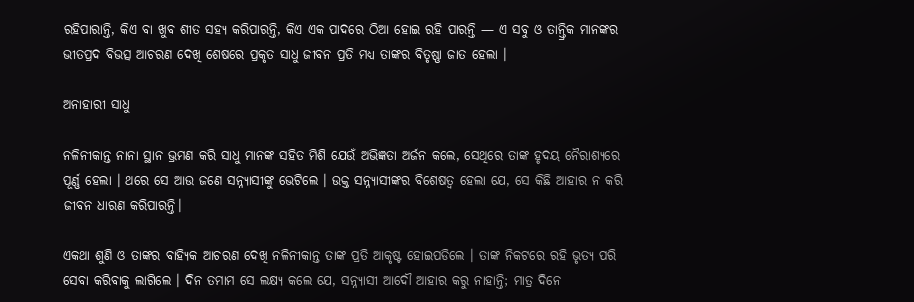ରହିପାରାନ୍ତି, କିଏ ବା ଖୁବ ଶୀତ ସହ୍ୟ କରିପାରନ୍ତି, କିଏ ଏକ ପାଦରେ ଠିଆ ହୋଇ ରହି ପାରନ୍ତି — ଏ ସବୁ ଓ ତାନ୍ତ୍ରିକ ମାନଙ୍କର ଭୀତପ୍ରଦ ବିଭତ୍ସ ଆଚରଣ ଦେଖି ଶେଷରେ ପ୍ରକୃତ ସାଧୁ ଜୀବନ ପ୍ରତି ମଧ୍ୟ ତାଙ୍କର ବିତୃଷ୍ଣା ଜାତ ହେଲା ।

ଅନାହାରୀ ସାଧୁ

ନଳିନୀକାନ୍ତ ନାନା ସ୍ଥାନ ଭ୍ରମଣ କରି ସାଧୁ ମାନଙ୍କ ସହିତ ମିଶି ଯେଉଁ ଅଭିଜ୍ଞତା ଅର୍ଜନ କଲେ, ସେଥିରେ ତାଙ୍କ ହୃଦୟ ନୈରାଶ୍ୟରେ ପୂର୍ଣ୍ଣ ହେଲା । ଥରେ ସେ ଆଉ ଜଣେ ସନ୍ନ୍ୟାସୀଙ୍କୁ ଭେଟିଲେ । ଉକ୍ତ ସନ୍ନ୍ୟାସୀଙ୍କର ବିଶେଷତ୍ଵ ହେଲା ଯେ, ସେ କିଛି ଆହାର ନ କରି ଜୀବନ ଧାରଣ କରିପାରନ୍ତି।

ଏକଥା ଶୁଣି ଓ ତାଙ୍କର ବାହ୍ୟିକ ଆଚରଣ ଦେଖି ନଳିନୀକାନ୍ତ ତାଙ୍କ ପ୍ରତି ଆକୃଷ୍ଟ ହୋଇପଡିଲେ । ତାଙ୍କ ନିକଟରେ ରହି ଭୃତ୍ୟ ପରି ସେବା କରିବାକୁ ଲାଗିଲେ । ଦିନ ତମାମ ସେ ଲକ୍ଷ୍ୟ କଲେ ଯେ, ସନ୍ନ୍ୟାସୀ ଆଦୌ ଆହାର କରୁ ନାହାନ୍ତି; ମାତ୍ର ଦିନେ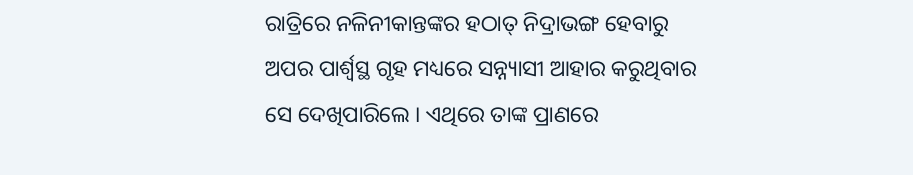ରାତ୍ରିରେ ନଳିନୀକାନ୍ତଙ୍କର ହଠାତ୍ ନିଦ୍ରାଭଙ୍ଗ ହେବାରୁ ଅପର ପାର୍ଶ୍ଵସ୍ଥ ଗୃହ ମଧ୍ୟରେ ସନ୍ନ୍ୟାସୀ ଆହାର କରୁଥିବାର ସେ ଦେଖିପାରିଲେ । ଏଥିରେ ତାଙ୍କ ପ୍ରାଣରେ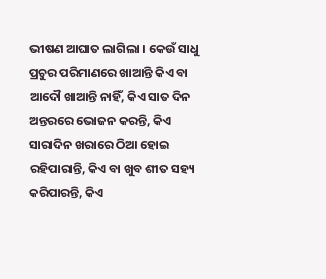ଭୀଷଣ ଆଘାତ ଲାଗିଲା । କେଉଁ ସାଧୁ ପ୍ରଚୁର ପରିମାଣରେ ଖାଆନ୍ତି କିଏ ବା ଆଦୌ ଖାଆନ୍ତି ନାହିଁ, କିଏ ସାତ ଦିନ ଅନ୍ତରରେ ଭୋଜନ କରନ୍ତି, କିଏ ସାରାଦିନ ଖରାରେ ଠିଆ ହୋଇ ରହିପାରାନ୍ତି, କିଏ ବା ଖୁବ ଶୀତ ସହ୍ୟ କରିପାରନ୍ତି, କିଏ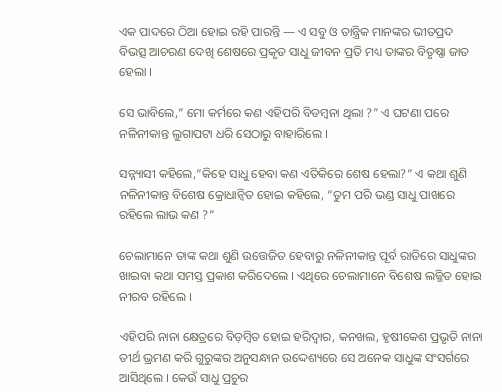ଏକ ପାଦରେ ଠିଆ ହୋଇ ରହି ପାରନ୍ତି — ଏ ସବୁ ଓ ତାନ୍ତ୍ରିକ ମାନଙ୍କର ଭୀତପ୍ରଦ ବିଭତ୍ସ ଆଚରଣ ଦେଖି ଶେଷରେ ପ୍ରକୃତ ସାଧୁ ଜୀବନ ପ୍ରତି ମଧ୍ୟ ତାଙ୍କର ବିତୃଷ୍ଣା ଜାତ ହେଲା ।

ସେ ଭାବିଲେ,” ମୋ କର୍ମରେ କଣ ଏହିପରି ବିଡମ୍ବନା ଥିଲା ?” ଏ ଘଟଣା ପରେ ନଳିନୀକାନ୍ତ ଲୁଗାପଟା ଧରି ସେଠାରୁ ବାହାରିଲେ ।

ସନ୍ନ୍ୟାସୀ କହିଲେ,”କିହେ ସାଧୁ ହେବା କଣ ଏତିକିରେ ଶେଷ ହେଲା?” ଏ କଥା ଶୁଣି ନଳିନୀକାନ୍ତ ବିଶେଷ କ୍ରୋଧାନ୍ୱିତ ହୋଇ କହିଲେ, “ତୁମ ପରି ଭଣ୍ଡ ସାଧୁ ପାଖରେ ରହିଲେ ଲାଭ କଣ ?”

ଚେଲାମାନେ ତାଙ୍କ କଥା ଶୁଣି ଉତ୍ତେଜିତ ହେବାରୁ ନଳିନୀକାନ୍ତ ପୂର୍ବ ରାତିରେ ସାଧୁଙ୍କର ଖାଇବା କଥା ସମସ୍ତ ପ୍ରକାଶ କରିଦେଲେ । ଏଥିରେ ଚେଲାମାନେ ବିଶେଷ ଲଜ୍ଜିତ ହୋଇ ନୀରବ ରହିଲେ ।

ଏହିପରି ନାନା କ୍ଷେତ୍ରରେ ବିଡ଼ମ୍ବିତ ହୋଇ ହରିଦ୍ଵାର, କନଖଲ, ହୃଷୀକେଶ ପ୍ରଭୃତି ନାନା ତୀର୍ଥ ଭ୍ରମଣ କରି ଗୁରୁଙ୍କର ଅନୁସନ୍ଧାନ ଉଦ୍ଦେଶ୍ୟରେ ସେ ଅନେକ ସାଧୁଙ୍କ ସଂସର୍ଗରେ ଆସିଥିଲେ । କେଉଁ ସାଧୁ ପ୍ରଚୁର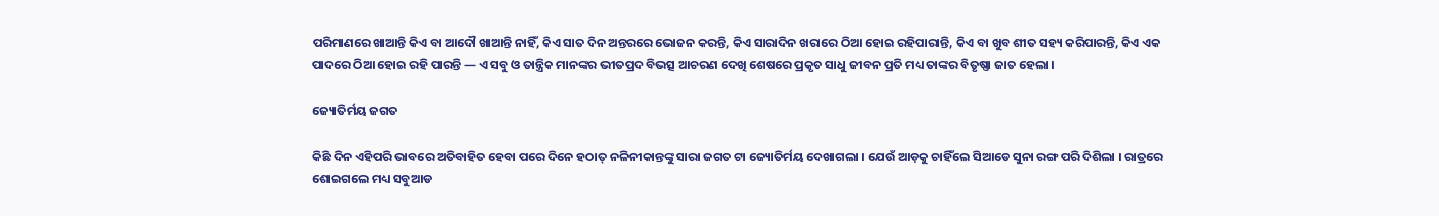ପରିମାଣରେ ଖାଆନ୍ତି କିଏ ବା ଆଦୌ ଖାଆନ୍ତି ନାହିଁ, କିଏ ସାତ ଦିନ ଅନ୍ତରରେ ଭୋଜନ କରନ୍ତି, କିଏ ସାରାଦିନ ଖରାରେ ଠିଆ ହୋଇ ରହିପାରାନ୍ତି, କିଏ ବା ଖୁବ ଶୀତ ସହ୍ୟ କରିପାରନ୍ତି, କିଏ ଏକ ପାଦରେ ଠିଆ ହୋଇ ରହି ପାରନ୍ତି — ଏ ସବୁ ଓ ତାନ୍ତ୍ରିକ ମାନଙ୍କର ଭୀତପ୍ରଦ ବିଭତ୍ସ ଆଚରଣ ଦେଖି ଶେଷରେ ପ୍ରକୃତ ସାଧୁ ଜୀବନ ପ୍ରତି ମଧ୍ୟ ତାଙ୍କର ବିତୃଷ୍ଣା ଜାତ ହେଲା ।

ଜ୍ୟୋତିର୍ମୟ ଜଗତ

କିଛି ଦିନ ଏହିପରି ଭାବରେ ଅତିବାହିତ ହେବା ପରେ ଦିନେ ହଠାତ୍ ନଳିନୀକାନ୍ତଙ୍କୁ ସାରା ଜଗତ ଟା ଜ୍ୟୋତିର୍ମୟ ଦେଖାଗଲା । ଯେଉଁ ଆଡ଼କୁ ଚାହିଁଲେ ସିଆଡେ ସୁନା ରଙ୍ଗ ପରି ଦିଶିଲା । ରାତ୍ରରେ ଶୋଇଗଲେ ମଧ୍ୟ ସବୁଆଡ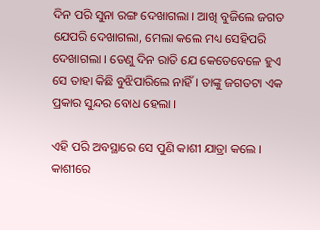ଦିନ ପରି ସୁନା ରଙ୍ଗ ଦେଖାଗଲା । ଆଖି ବୁଜିଲେ ଜଗତ ଯେପରି ଦେଖାଗଲା, ମେଲା କଲେ ମଧ୍ୟ ସେହିପରି ଦେଖାଗଲା । ତେଣୁ ଦିନ ରାତି ଯେ କେତେବେଳେ ହୁଏ ସେ ତାହା କିଛି ବୁଝିପାରିଲେ ନାହିଁ । ତାଙ୍କୁ ଜଗତଟା ଏକ ପ୍ରକାର ସୁନ୍ଦର ବୋଧ ହେଲା ।

ଏହି ପରି ଅବସ୍ଥାରେ ସେ ପୁଣି କାଶୀ ଯାତ୍ରା କଲେ । କାଶୀରେ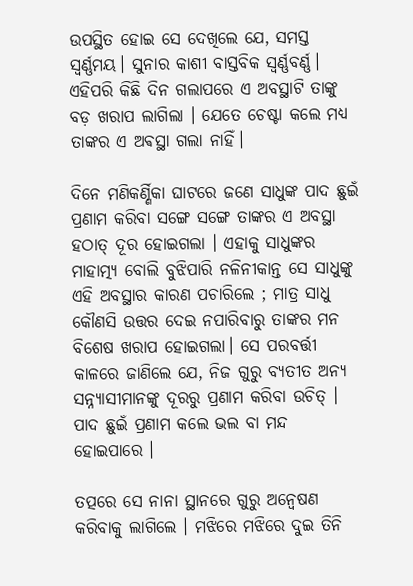ଉପସ୍ଥିତ ହୋଇ ସେ ଦେଖିଲେ ଯେ, ସମସ୍ତ ସ୍ଵର୍ଣ୍ଣମୟ। ସୁନାର କାଶୀ ବାସ୍ତବିକ ସ୍ୱର୍ଣ୍ଣବର୍ଣ୍ଣ। ଏହିପରି କିଛି ଦିନ ଗଲାପରେ ଏ ଅବସ୍ଥାଟି ତାଙ୍କୁ ବଡ଼ ଖରାପ ଲାଗିଲା । ଯେତେ ଚେଷ୍ଟା କଲେ ମଧ୍ୟ ତାଙ୍କର ଏ ଅଵସ୍ଥା ଗଲା ନାହିଁ।

ଦିନେ ମଣିକର୍ଣ୍ଣିକା ଘାଟରେ ଜଣେ ସାଧୁଙ୍କ ପାଦ ଛୁଇଁ ପ୍ରଣାମ କରିବା ସଙ୍ଗେ ସଙ୍ଗେ ତାଙ୍କର ଏ ଅବସ୍ଥା ହଠାତ୍ ଦୂର ହୋଇଗଲା । ଏହାକୁ ସାଧୁଙ୍କର ମାହାତ୍ମ୍ୟ ବୋଲି ବୁଝିପାରି ନଳିନୀକାନ୍ତ ସେ ସାଧୁଙ୍କୁ ଏହି ଅବସ୍ଥାର କାରଣ ପଚାରିଲେ ; ମାତ୍ର ସାଧୁ କୌଣସି ଉତ୍ତର ଦେଇ ନପାରିବାରୁ ତାଙ୍କର ମନ ବିଶେଷ ଖରାପ ହୋଇଗଲା। ସେ ପରବର୍ତ୍ତୀ କାଳରେ ଜାଣିଲେ ଯେ, ନିଜ ଗୁରୁ ବ୍ୟତୀତ ଅନ୍ୟ ସନ୍ନ୍ୟାସୀମାନଙ୍କୁ ଦୂରରୁ ପ୍ରଣାମ କରିବା ଉଚିତ୍ । ପାଦ ଛୁଇଁ ପ୍ରଣାମ କଲେ ଭଲ ବା ମନ୍ଦ ହୋଇପାରେ ।

ତତ୍ପରେ ସେ ନାନା ସ୍ଥାନରେ ଗୁରୁ ଅନ୍ୱେଷଣ କରିବାକୁ ଲାଗିଲେ । ମଝିରେ ମଝିରେ ଦୁଇ ତିନି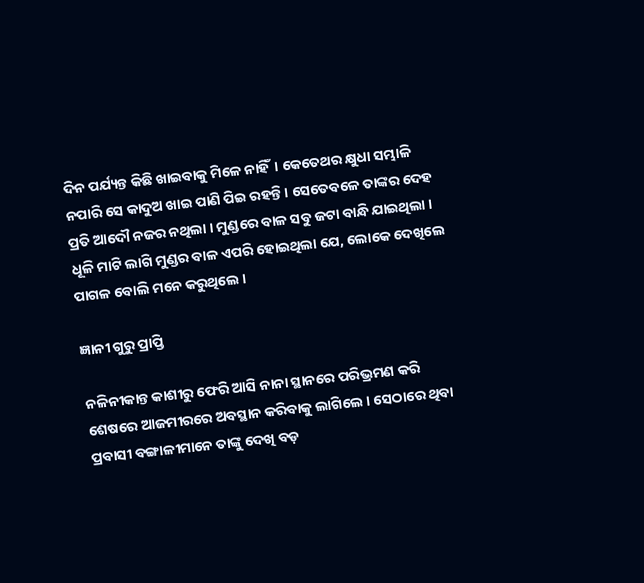ଦିନ ପର୍ଯ୍ୟନ୍ତ କିଛି ଖାଇବାକୁ ମିଳେ ନାହିଁ। କେତେଥର କ୍ଷୁଧା ସମ୍ଭାଳି ନପାରି ସେ କାଦୁଅ ଖାଇ ପାଣି ପିଇ ରହନ୍ତି। ସେତେବଳେ ତାଙ୍କର ଦେହ ପ୍ରତି ଆଦୌ ନଜର ନଥିଲା । ମୁଣ୍ଡରେ ବାଳ ସବୁ ଜଟା ବାନ୍ଧି ଯାଇଥିଲା । ଧୂଳି ମାଟି ଲାଗି ମୁଣ୍ଡର ବାଳ ଏପରି ହୋଇଥିଲା ଯେ, ଲୋକେ ଦେଖିଲେ ପାଗଳ ବୋଲି ମନେ କରୁଥିଲେ ।

ଜ୍ଞାନୀ ଗୁରୁ ପ୍ରାପ୍ତି

ନଳିନୀକାନ୍ତ କାଶୀରୁ ଫେରି ଆସି ନାନା ସ୍ଥାନରେ ପରିଭ୍ରମଣ କରି ଶେଷରେ ଆଜମୀରରେ ଅବସ୍ଥାନ କରିବାକୁ ଲାଗିଲେ । ସେଠାରେ ଥିବା ପ୍ରବାସୀ ବଙ୍ଗାଳୀମାନେ ତାଙ୍କୁ ଦେଖି ବଡ଼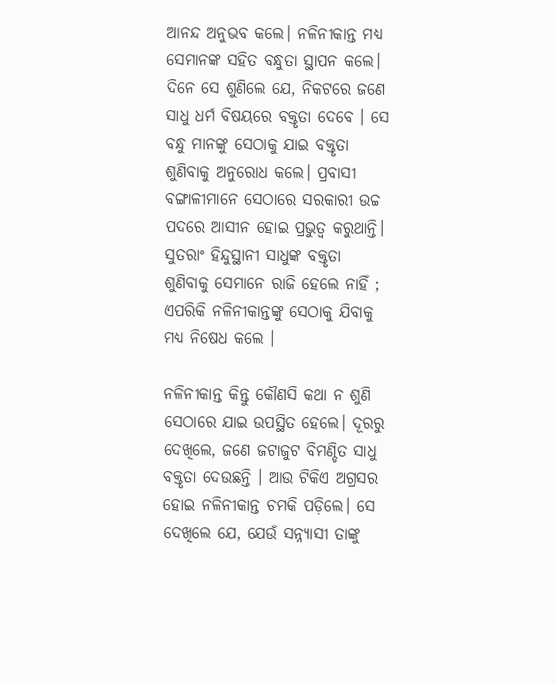ଆନନ୍ଦ ଅନୁଭବ କଲେ। ନଳିନୀକାନ୍ତ ମଧ୍ଯ ସେମାନଙ୍କ ସହିତ ବନ୍ଧୁତା ସ୍ଥାପନ କଲେ। ଦିନେ ସେ ଶୁଣିଲେ ଯେ, ନିକଟରେ ଜଣେ ସାଧୁ ଧର୍ମ ବିଷୟରେ ବକ୍ତୃତା ଦେବେ । ସେ ବନ୍ଧୁ ମାନଙ୍କୁ ସେଠାକୁ ଯାଇ ବକ୍ତୃତା ଶୁଣିବାକୁ ଅନୁରୋଧ କଲେ। ପ୍ରବାସୀ ବଙ୍ଗାଳୀମାନେ ସେଠାରେ ସରକାରୀ ଉଚ୍ଚ ପଦରେ ଆସୀନ ହୋଇ ପ୍ରଭୁତ୍ଵ କରୁଥାନ୍ତି। ସୁତରାଂ ହିନ୍ଦୁସ୍ଥାନୀ ସାଧୁଙ୍କ ବକ୍ତୃତା ଶୁଣିବାକୁ ସେମାନେ ରାଜି ହେଲେ ନାହିଁ ; ଏପରିକି ନଳିନୀକାନ୍ତଙ୍କୁ ସେଠାକୁ ଯିବାକୁ ମଧ୍ଯ ନିଷେଧ କଲେ ।

ନଳିନୀକାନ୍ତ କିନ୍ତୁ କୌଣସି କଥା ନ ଶୁଣି ସେଠାରେ ଯାଇ ଉପସ୍ଥିତ ହେଲେ। ଦୂରରୁ ଦେଖିଲେ, ଜଣେ ଜଟାଜୁଟ ବିମଣ୍ଡିତ ସାଧୁ ବକ୍ତୃତା ଦେଉଛନ୍ତି । ଆଉ ଟିକିଏ ଅଗ୍ରସର ହୋଇ ନଳିନୀକାନ୍ତ ଚମକି ପଡ଼ିଲେ। ସେ ଦେଖିଲେ ଯେ, ଯେଉଁ ସନ୍ନ୍ୟାସୀ ତାଙ୍କୁ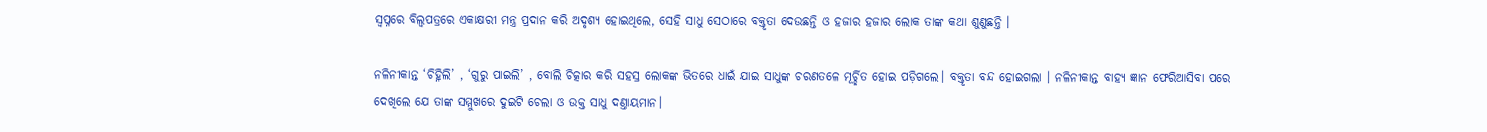ସ୍ଵପ୍ନରେ ବିଲ୍ୱପତ୍ରରେ ଏକାକ୍ଷରୀ ମନ୍ତ୍ର ପ୍ରଦାନ କରି ଅଦୃଶ୍ୟ ହୋଇଥିଲେ, ସେହି ସାଧୁ ସେଠାରେ ବକ୍ତୃତା ଦେଉଛନ୍ତି ଓ ହଜାର ହଜାର ଲୋକ ତାଙ୍କ କଥା ଶୁଣୁଛନ୍ତି ।

ନଳିନୀକାନ୍ତ ‘ଚିହ୍ନିଲି’ , ‘ଗୁରୁ ପାଇଲି’ , ବୋଲି ଚିତ୍କାର କରି ସହସ୍ର ଲୋକଙ୍କ ଭିତରେ ଧାଇଁ ଯାଇ ସାଧୁଙ୍କ ଚରଣତଳେ ମୂର୍ଚ୍ଛିତ ହୋଇ ପଡ଼ିଗଲେ। ବକ୍ତୃତା ବନ୍ଦ ହୋଇଗଲା । ନଳିନୀକାନ୍ତ ବାହ୍ୟ ଜ୍ଞାନ ଫେରିଆସିବା ପରେ ଦେଖିଲେ ଯେ ତାଙ୍କ ସମ୍ମୁଖରେ ଦୁଇଟି ଚେଲା ଓ ଉକ୍ତ ସାଧୁ ଦଣ୍ତାୟମାନ।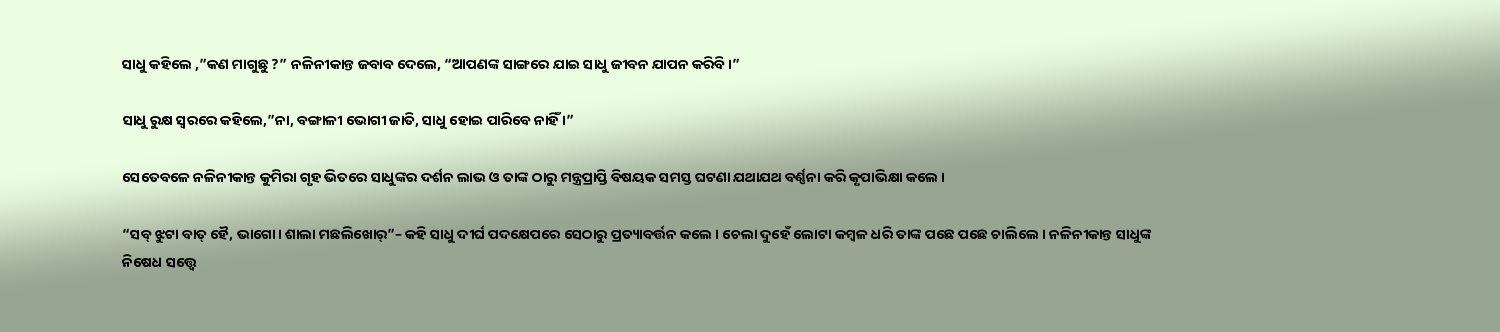ସାଧୁ କହିଲେ ,”କଣ ମାଗୁଛୁ ?” ନଳିନୀକାନ୍ତ ଜବାବ ଦେଲେ, “ଆପଣଙ୍କ ସାଙ୍ଗରେ ଯାଇ ସାଧୁ ଜୀବନ ଯାପନ କରିବି ।”

ସାଧୁ ରୁକ୍ଷ ସ୍ଵରରେ କହିଲେ,”ନା, ବଙ୍ଗାଳୀ ଭୋଗୀ ଜାତି, ସାଧୁ ହୋଇ ପାରିବେ ନାହିଁ ।”

ସେତେବଳେ ନଳିନୀକାନ୍ତ କୁମିରା ଗୃହ ଭିତରେ ସାଧୁଙ୍କର ଦର୍ଶନ ଲାଭ ଓ ତାଙ୍କ ଠାରୁ ମନ୍ତ୍ରପ୍ରାପ୍ତି ବିଷୟକ ସମସ୍ତ ଘଟଣା ଯଥାଯଥ ବର୍ଣ୍ଣନା କରି କୃପାଭିକ୍ଷା କଲେ ।

“ସବ୍ ଝୁଟା ବାତ୍ ହୈ, ଭାଗୋ। ଶାଲା ମଛଲିଖୋର୍”– କହି ସାଧୁ ଦୀର୍ଘ ପଦକ୍ଷେପରେ ସେଠାରୁ ପ୍ରତ୍ୟାବର୍ତ୍ତନ କଲେ । ଚେଲା ଦୁହେଁ ଲୋଟା କମ୍ବଳ ଧରି ତାଙ୍କ ପଛେ ପଛେ ଚାଲିଲେ । ନଳିନୀକାନ୍ତ ସାଧୁଙ୍କ ନିଷେଧ ସତ୍ତ୍ୱେ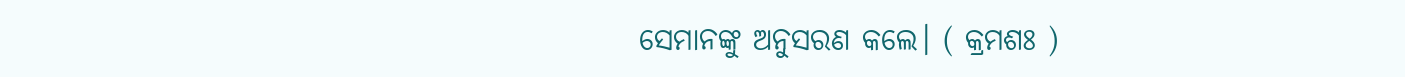ସେମାନଙ୍କୁ ଅନୁସରଣ କଲେ। ( କ୍ରମଶଃ )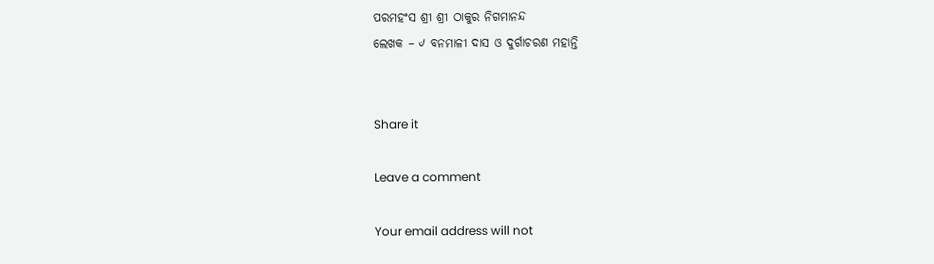ପରମହଂସ ଶ୍ରୀ ଶ୍ରୀ ଠାକୁର ନିଗମାନନ୍ଦ
ଲେଖକ – ୰ ବନମାଳୀ ଦାସ ଓ ଦୁର୍ଗାଚରଣ ମହାନ୍ତି


Share it

Leave a comment

Your email address will not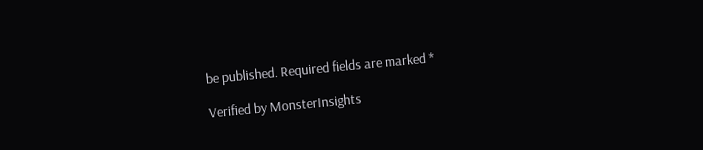be published. Required fields are marked *

Verified by MonsterInsights